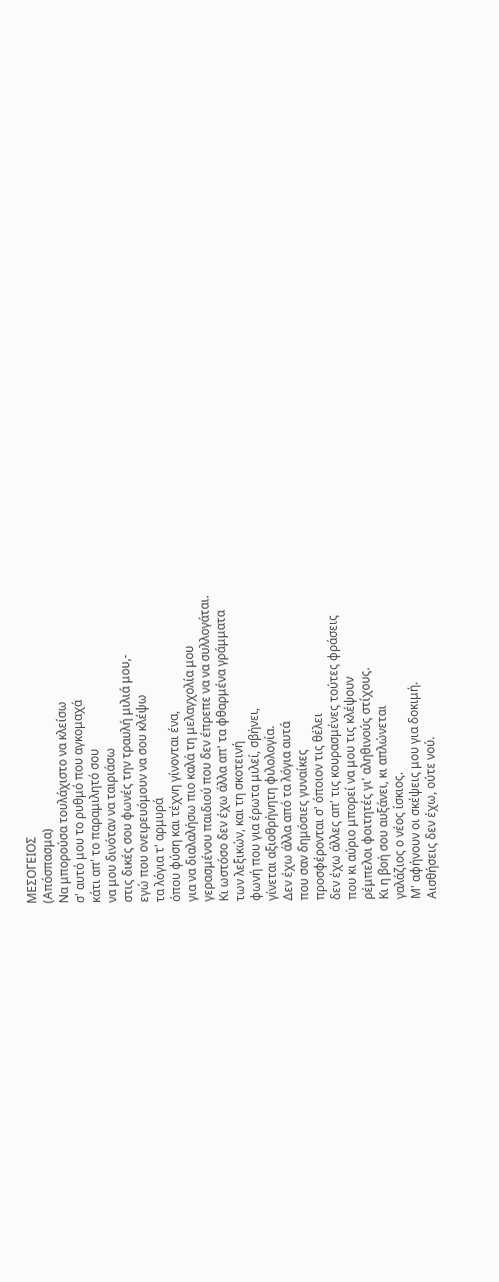ΜΕΣΟΓΕΙΟΣ
(Απόσπασμα)
Να μπορούσα τουλάχιστο να κλείσω
σ' αυτό μου το ρυθμό που αγκομαχά
κάτι απ' το παραμιλητό σου
να μου δινόταν να ταιριάσω
στις δικές σου φωνές την τραυλή μιλιά μου,-
εγώ που ονειρευόμουν να σου κλέψω
τα λόγια τ' αρμυρά
όπου φύση και τέχνη γίνονται ένα,
για να διαλαλήσω πιο καλά τη μελαγχολία μου
γερασμένου παιδιού που δεν έπρεπε να να συλλογάται.
Κι ωστόσο δεν έχω άλλα απ' τα φθαρμένα γράμματα
των λεξικών, και τη σκοτεινή
φωνή που για έρωτα μιλεί, σβήνει,
γίνεται αξιοθρήνητη φιλολογία.
Δεν έχω άλλα από τα λόγια αυτά
που σαν δημόσιες γυναίκες
προσφέρονται σ' όποιον τις θέλει
δεν έχω άλλες απ' τις κουρασμένες τούτες φράσεις
που κι αύριο μπορεί να μου τις κλέψουν
ρέμπελοι φοιτητές γι' αληθινούς στίχους.
Κι η βοή σου αυξάνει, κι απλώνεται
γαλάζιος ο νέος ίσκιος.
Μ' αφήνουν οι σκέψεις μου για δοκιμή.
Αισθήσεις δεν έχω, ούτε νού.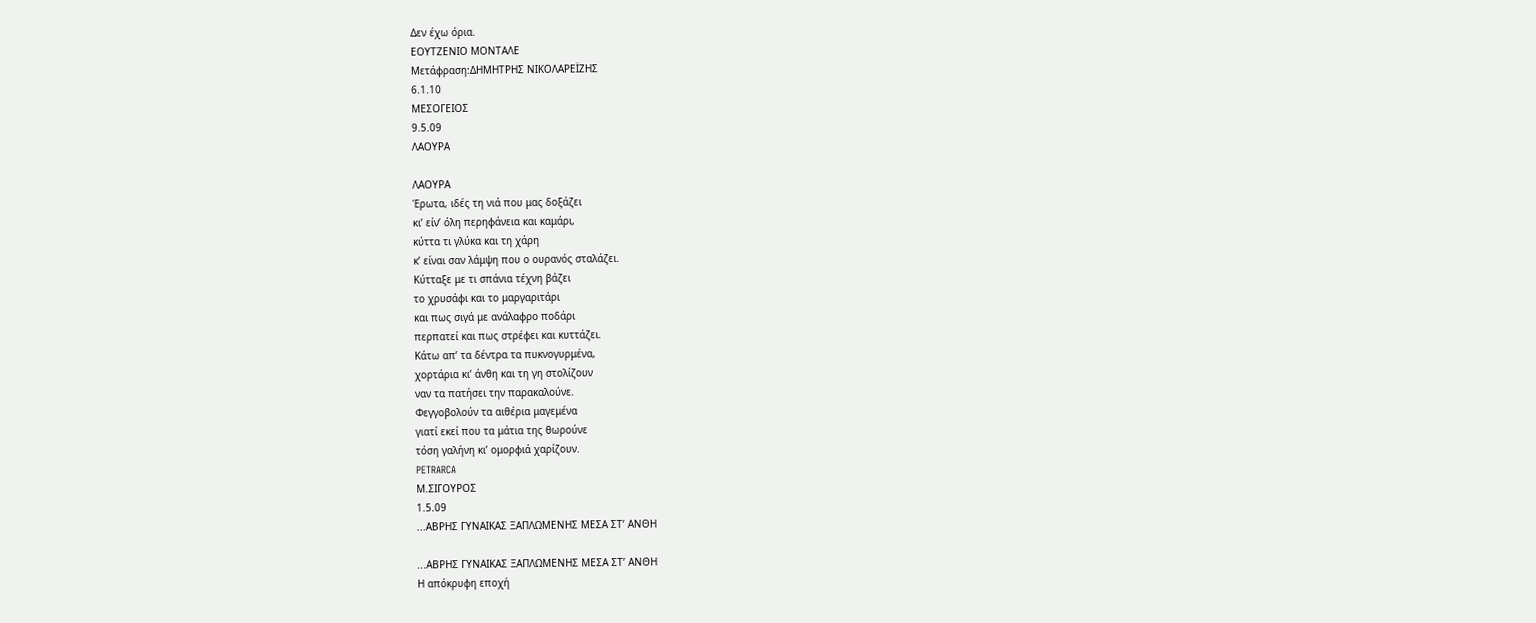Δεν έχω όρια.
ΕΟΥΤΖΕΝΙΟ ΜΟΝΤΑΛΕ
Μετάφραση:ΔΗΜΗΤΡΗΣ ΝΙΚΟΛΑΡΕΪΖΗΣ
6.1.10
ΜΕΣΟΓΕΙΟΣ
9.5.09
ΛΑΟΥΡΑ

ΛΑΟΥΡΑ
Έρωτα, ιδές τη νιά που μας δοξάζει
κι’ είν’ όλη περηφάνεια και καμάρι,
κύττα τι γλύκα και τη χάρη
κ’ είναι σαν λάμψη που ο ουρανός σταλάζει.
Κύτταξε με τι σπάνια τέχνη βάζει
το χρυσάφι και το μαργαριτάρι
και πως σιγά με ανάλαφρο ποδάρι
περπατεί και πως στρέφει και κυττάζει.
Κάτω απ’ τα δέντρα τα πυκνογυρμένα,
χορτάρια κι’ άνθη και τη γη στολίζουν
ναν τα πατήσει την παρακαλούνε.
Φεγγοβολούν τα αιθέρια μαγεμένα
γιατί εκεί που τα μάτια της θωρούνε
τόση γαλήνη κι’ ομορφιά χαρίζουν.
PETRARCA
Μ.ΣΙΓΟΥΡΟΣ
1.5.09
...ΑΒΡΗΣ ΓΥΝΑΙΚΑΣ ΞΑΠΛΩΜΕΝΗΣ ΜΕΣΑ ΣΤ’ ΑΝΘΗ

...ΑΒΡΗΣ ΓΥΝΑΙΚΑΣ ΞΑΠΛΩΜΕΝΗΣ ΜΕΣΑ ΣΤ’ ΑΝΘΗ
Η απόκρυφη εποχή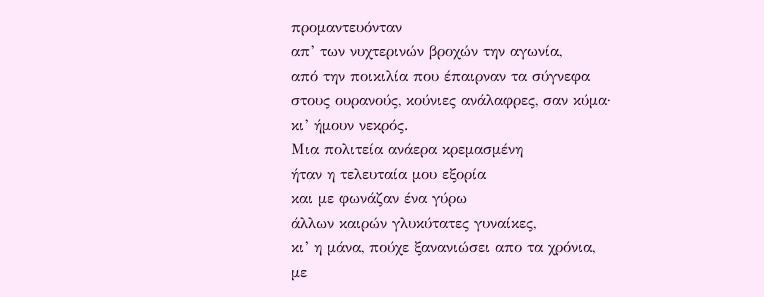προμαντευόνταν
απ’ των νυχτερινών βροχών την αγωνία,
από την ποικιλία που έπαιρναν τα σύγνεφα
στους ουρανούς, κούνιες ανάλαφρες, σαν κύμα·
κι’ ήμουν νεκρός.
Μια πολιτεία ανάερα κρεμασμένη
ήταν η τελευταία μου εξορία
και με φωνάζαν ένα γύρω
άλλων καιρών γλυκύτατες γυναίκες,
κι’ η μάνα, πούχε ξανανιώσει απο τα χρόνια,
με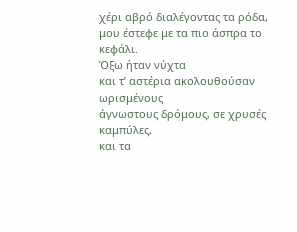χέρι αβρό διαλέγοντας τα ρόδα,
μου έστεφε με τα πιο άσπρα το κεφάλι.
Όξω ήταν νύχτα
και τ’ αστέρια ακολουθούσαν ωρισμένους
άγνωστους δρόμους, σε χρυσές καμπύλες,
και τα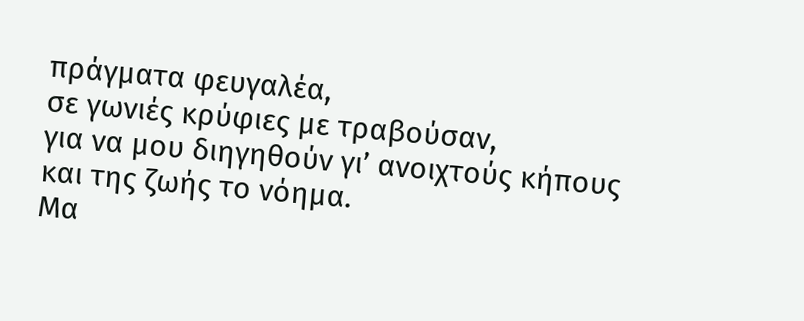πράγματα φευγαλέα,
σε γωνιές κρύφιες με τραβούσαν,
για να μου διηγηθούν γι’ ανοιχτούς κήπους
και της ζωής το νόημα.
Μα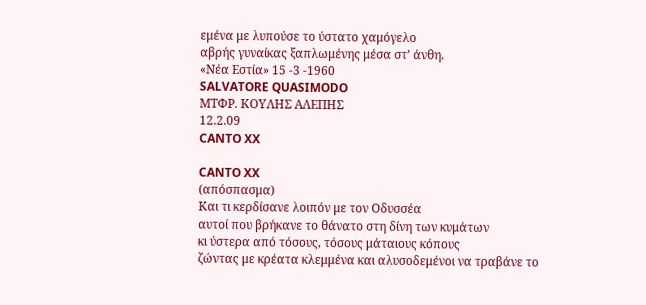εμένα με λυπούσε το ύστατο χαμόγελο
αβρής γυναίκας ξαπλωμένης μέσα στ’ άνθη.
«Νέα Εστία» 15 -3 -1960
SALVATORE QUASIMODO
ΜΤΦΡ. ΚΟΥΛΗΣ ΑΛΕΠΗΣ
12.2.09
CANTO XX

CANTO XX
(απόσπασμα)
Και τι κερδίσανε λοιπόν με τον Οδυσσέα
αυτοί που βρήκανε το θάνατο στη δίνη των κυμάτων
κι ύστερα από τόσους, τόσους μάταιους κόπους
ζώντας με κρέατα κλεμμένα και αλυσοδεμένοι να τραβάνε το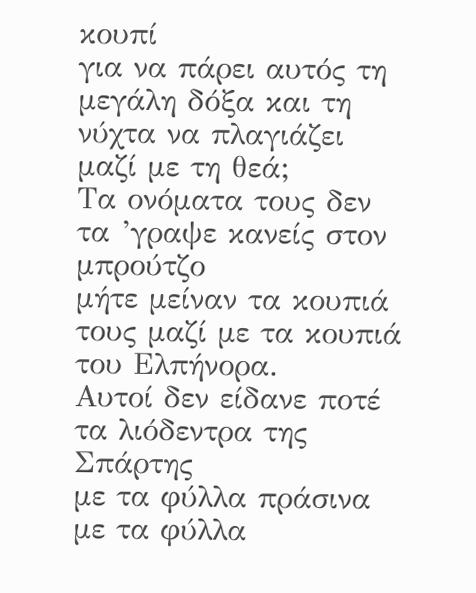κουπί
για να πάρει αυτός τη μεγάλη δόξα και τη νύχτα να πλαγιάζει
μαζί με τη θεά;
Τα ονόματα τους δεν τα ’γραψε κανείς στον μπρούτζο
μήτε μείναν τα κουπιά τους μαζί με τα κουπιά του Ελπήνορα.
Αυτοί δεν είδανε ποτέ τα λιόδεντρα της Σπάρτης
με τα φύλλα πράσινα με τα φύλλα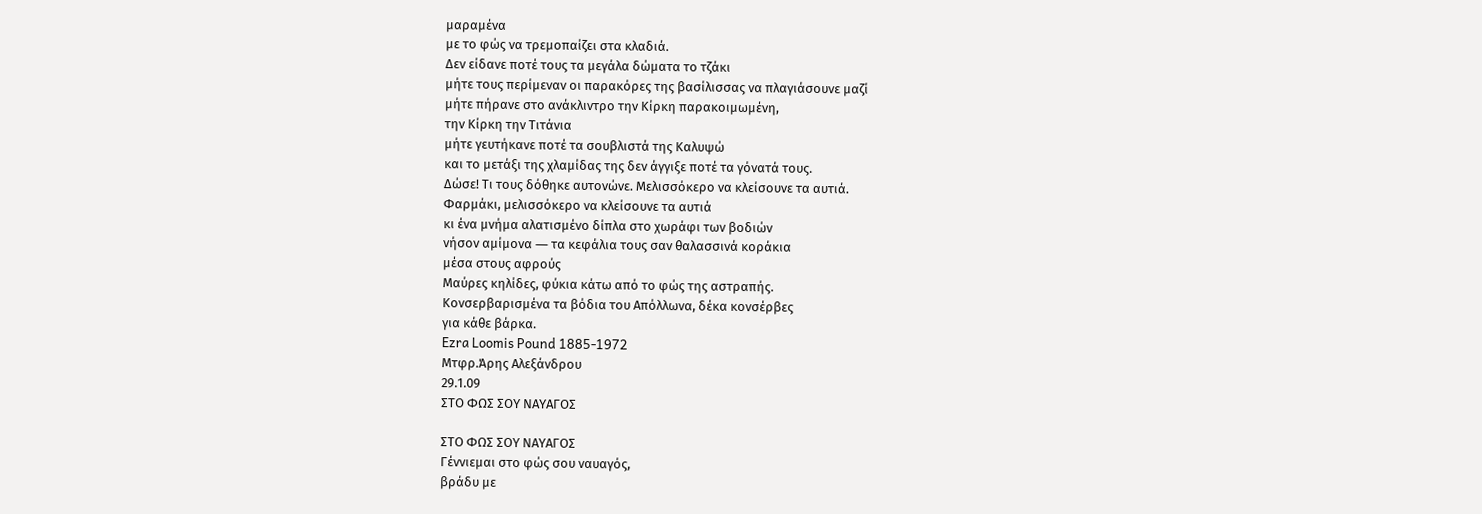μαραμένα
με το φώς να τρεμοπαίζει στα κλαδιά.
Δεν είδανε ποτέ τους τα μεγάλα δώματα το τζάκι
μήτε τους περίμεναν οι παρακόρες της βασίλισσας να πλαγιάσουνε μαζί
μήτε πήρανε στο ανάκλιντρο την Κίρκη παρακοιμωμένη,
την Κίρκη την Τιτάνια
μήτε γευτήκανε ποτέ τα σουβλιστά της Καλυψώ
και το μετάξι της χλαμίδας της δεν άγγιξε ποτέ τα γόνατά τους.
Δώσε! Τι τους δόθηκε αυτονώνε. Μελισσόκερο να κλείσουνε τα αυτιά.
Φαρμάκι, μελισσόκερο να κλείσουνε τα αυτιά
κι ένα μνήμα αλατισμένο δίπλα στο χωράφι των βοδιών
νήσον αμίμονα ― τα κεφάλια τους σαν θαλασσινά κοράκια
μέσα στους αφρούς
Μαύρες κηλίδες, φύκια κάτω από το φώς της αστραπής.
Κονσερβαρισμένα τα βόδια του Απόλλωνα, δέκα κονσέρβες
για κάθε βάρκα.
Ezra Loomis Pound 1885-1972
Μτφρ.Άρης Αλεξάνδρου
29.1.09
ΣΤΟ ΦΩΣ ΣΟΥ ΝΑΥΑΓΟΣ

ΣΤΟ ΦΩΣ ΣΟΥ ΝΑΥΑΓΟΣ
Γέννιεμαι στο φώς σου ναυαγός,
βράδυ με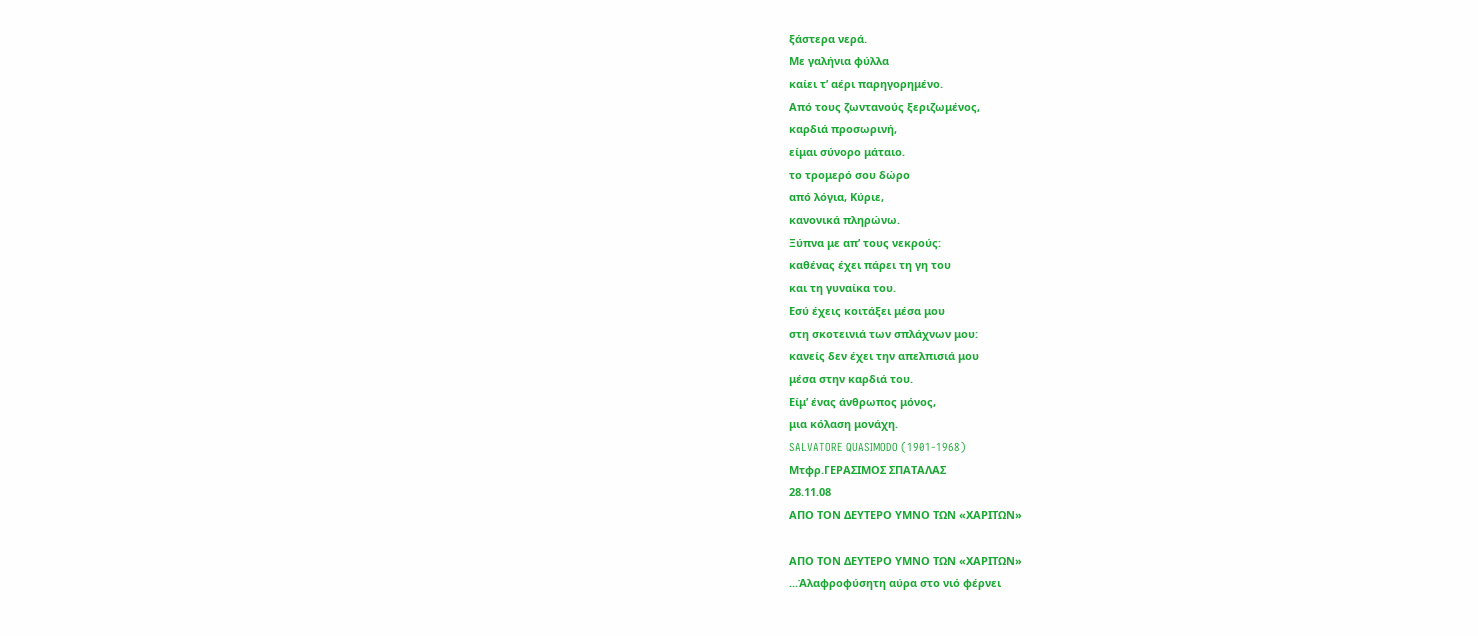ξάστερα νερά.
Με γαλήνια φύλλα
καίει τ’ αέρι παρηγορημένο.
Από τους ζωντανούς ξεριζωμένος,
καρδιά προσωρινή,
είμαι σύνορο μάταιο.
το τρομερό σου δώρο
από λόγια, Κύριε,
κανονικά πληρώνω.
Ξύπνα με απ’ τους νεκρούς:
καθένας έχει πάρει τη γη του
και τη γυναίκα του.
Εσύ έχεις κοιτάξει μέσα μου
στη σκοτεινιά των σπλάχνων μου:
κανείς δεν έχει την απελπισιά μου
μέσα στην καρδιά του.
Είμ’ ένας άνθρωπος μόνος,
μια κόλαση μονάχη.
SALVATORE QUASIMODO (1901-1968)
Μτφρ.ΓΕΡΑΣΙΜΟΣ ΣΠΑΤΑΛΑΣ
28.11.08
ΑΠΟ ΤΟΝ ΔΕΥΤΕΡΟ ΥΜΝΟ ΤΩΝ «ΧΑΡΙΤΩΝ»

ΑΠΟ ΤΟΝ ΔΕΥΤΕΡΟ ΥΜΝΟ ΤΩΝ «ΧΑΡΙΤΩΝ»
...Άλαφροφύσητη αύρα στο νιό φέρνει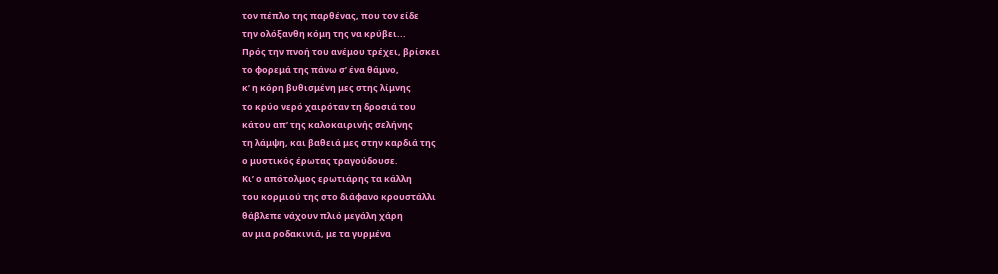τον πέπλο της παρθένας, που τον είδε
την ολόξανθη κόμη της να κρύβει...
Πρός την πνοή του ανέμου τρέχει, βρίσκει
το φορεμά της πάνω σ’ ένα θάμνο,
κ’ η κόρη βυθισμένη μες στης λίμνης
το κρύο νερό χαιρόταν τη δροσιά του
κάτου απ’ της καλοκαιρινής σελήνης
τη λάμψη, και βαθειά μες στην καρδιά της
ο μυστικός έρωτας τραγούδουσε.
Κι’ ο απότολμος ερωτιάρης τα κάλλη
του κορμιού της στο διάφανο κρουστάλλι
θάβλεπε νάχουν πλιό μεγάλη χάρη
αν μια ροδακινιά, με τα γυρμένα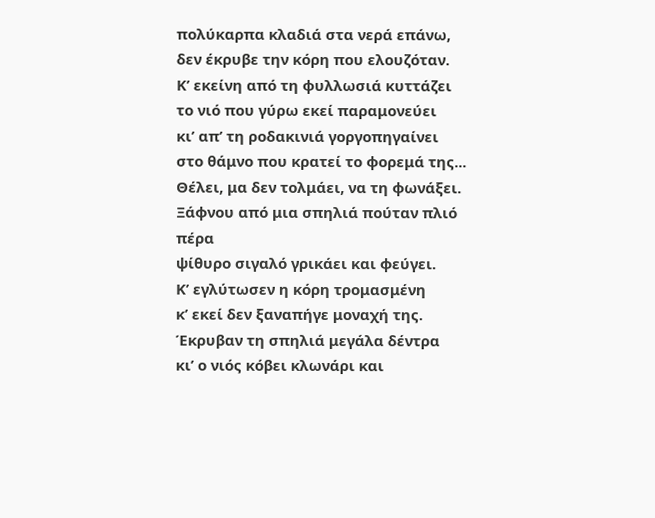πολύκαρπα κλαδιά στα νερά επάνω,
δεν έκρυβε την κόρη που ελουζόταν.
Κ’ εκείνη από τη φυλλωσιά κυττάζει
το νιό που γύρω εκεί παραμονεύει
κι’ απ’ τη ροδακινιά γοργοπηγαίνει
στο θάμνο που κρατεί το φορεμά της...
Θέλει, μα δεν τολμάει, να τη φωνάξει.
Ξάφνου από μια σπηλιά πούταν πλιό πέρα
ψίθυρο σιγαλό γρικάει και φεύγει.
Κ’ εγλύτωσεν η κόρη τρομασμένη
κ’ εκεί δεν ξαναπήγε μοναχή της.
Έκρυβαν τη σπηλιά μεγάλα δέντρα
κι’ ο νιός κόβει κλωνάρι και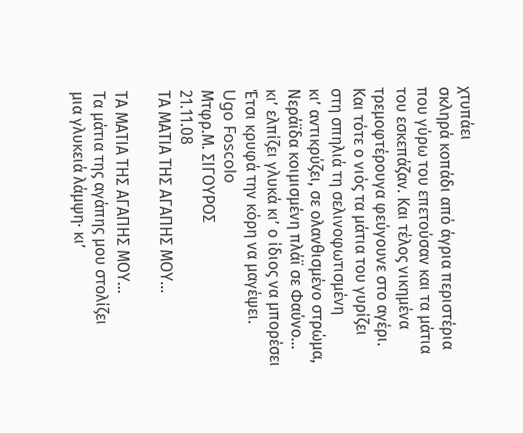χτυπάει
σκληρά κοπάδι από άγρια περιστέρια
που γύρω του επετούσαν και τα μάτια
του εσκεπάζαν. Και τέλος νικημένα
τρεμοφτέρουγα φεύγουνε στο αγέρι.
Και τότε ο νιός τα μάτια του γυρίζει
στη σπηλιά τη σελινοφωτισμένη
κι’ αντικρύζει, σε ολανθισμένο στρώμα,
Νεράϊδα κοιμισμένη πλάϊ σε Φαύνο...
κι’ ελπίζει γλυκά κι’ ο ίδιος να μπορέσει
Έτσι κρυφά την κόρη να μαγέψει.
Ugo Foscolo
Μτφρ.Μ. ΣΙΓΟΥΡΟΣ
21.11.08
ΤΑ ΜΑΤΙΑ ΤΗΣ ΑΓΑΠΗΣ ΜΟΥ...

ΤΑ ΜΑΤΙΑ ΤΗΣ ΑΓΑΠΗΣ ΜΟΥ...
Τα μάτια της αγάπης μου στολίζει
μια γλυκειά λάμψη· κι’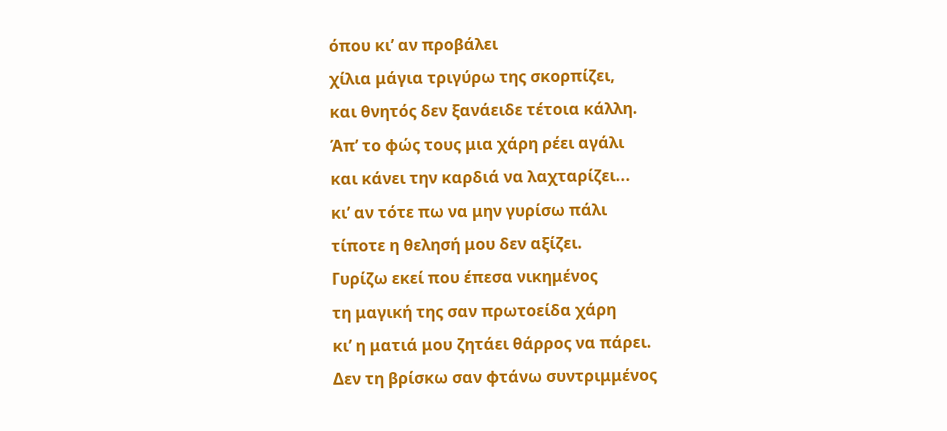όπου κι’ αν προβάλει
χίλια μάγια τριγύρω της σκορπίζει,
και θνητός δεν ξανάειδε τέτοια κάλλη.
Άπ’ το φώς τους μια χάρη ρέει αγάλι
και κάνει την καρδιά να λαχταρίζει...
κι’ αν τότε πω να μην γυρίσω πάλι
τίποτε η θελησή μου δεν αξίζει.
Γυρίζω εκεί που έπεσα νικημένος
τη μαγική της σαν πρωτοείδα χάρη
κι’ η ματιά μου ζητάει θάρρος να πάρει.
Δεν τη βρίσκω σαν φτάνω συντριμμένος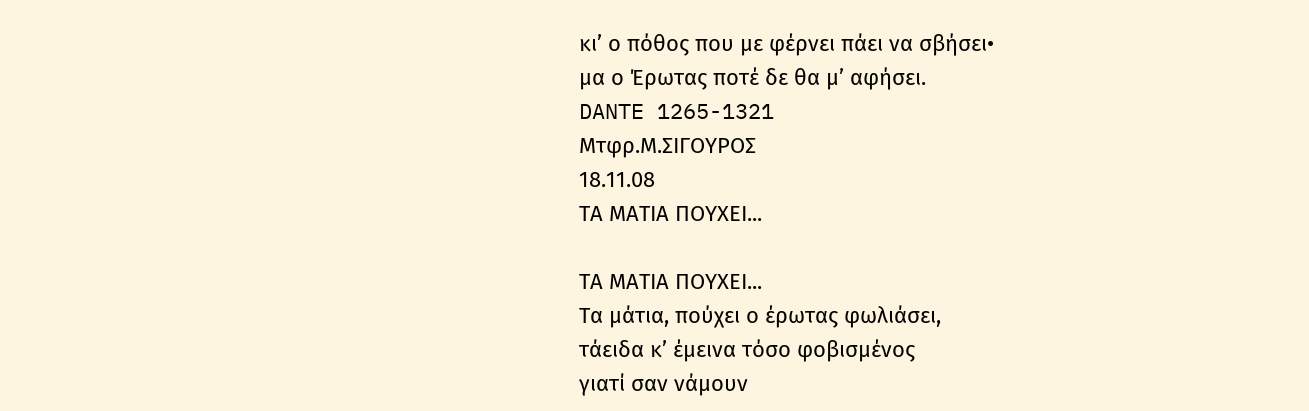κι’ ο πόθος που με φέρνει πάει να σβήσει•
μα ο Έρωτας ποτέ δε θα μ’ αφήσει.
DANTE 1265-1321
Μτφρ.Μ.ΣΙΓΟΥΡΟΣ
18.11.08
ΤΑ ΜΑΤΙΑ ΠΟΥΧΕΙ...

ΤΑ ΜΑΤΙΑ ΠΟΥΧΕΙ...
Τα μάτια, πούχει ο έρωτας φωλιάσει,
τάειδα κ’ έμεινα τόσο φοβισμένος
γιατί σαν νάμουν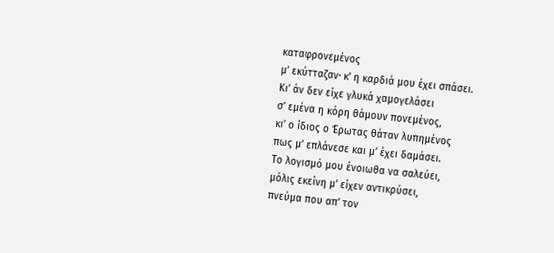καταφρονεμένος
μ’ εκύτταζαν· κ’ η καρδιά μου έχει σπάσει.
Κι’ άν δεν είχε γλυκά χαμογελάσει
σ’ εμένα η κόρη θάμουν πονεμένος,
κι’ ο ίδιος ο Έρωτας θάταν λυπημένος
πως μ’ επλάνεσε και μ’ έχει δαμάσει.
Το λογισμό μου ένοιωθα να σαλεύει,
μόλις εκείνη μ’ είχεν αντικρύσει,
πνεύμα που απ’ τον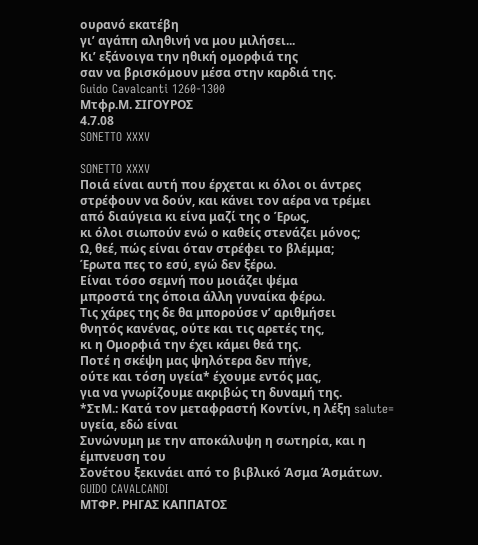ουρανό εκατέβη
γι’ αγάπη αληθινή να μου μιλήσει...
Κι’ εξάνοιγα την ηθική ομορφιά της
σαν να βρισκόμουν μέσα στην καρδιά της.
Guido Cavalcanti 1260-1300
Μτφρ.Μ. ΣΙΓΟΥΡΟΣ
4.7.08
SONETTO XXXV

SONETTO XXXV
Ποιά είναι αυτή που έρχεται κι όλοι οι άντρες
στρέφουν να δούν, και κάνει τον αέρα να τρέμει
από διαύγεια κι είνα μαζί της ο Έρως,
κι όλοι σιωπούν ενώ ο καθείς στενάζει μόνος;
Ω, θεέ, πώς είναι όταν στρέφει το βλέμμα;
Έρωτα πες το εσύ, εγώ δεν ξέρω.
Είναι τόσο σεμνή που μοιάζει ψέμα
μπροστά της όποια άλλη γυναίκα φέρω.
Τις χάρες της δε θα μπορούσε ν’ αριθμήσει
θνητός κανένας, ούτε και τις αρετές της,
κι η Ομορφιά την έχει κάμει θεά της.
Ποτέ η σκέψη μας ψηλότερα δεν πήγε,
ούτε και τόση υγεία* έχουμε εντός μας,
για να γνωρίζουμε ακριβώς τη δυναμή της.
*ΣτΜ.: Κατά τον μεταφραστή Κοντίνι, η λέξη salute= υγεία, εδώ είναι
Συνώνυμη με την αποκάλυψη η σωτηρία, και η έμπνευση του
Σονέτου ξεκινάει από το βιβλικό Άσμα Άσμάτων.
GUIDO CAVALCANDI
ΜΤΦΡ. ΡΗΓΑΣ ΚΑΠΠΑΤΟΣ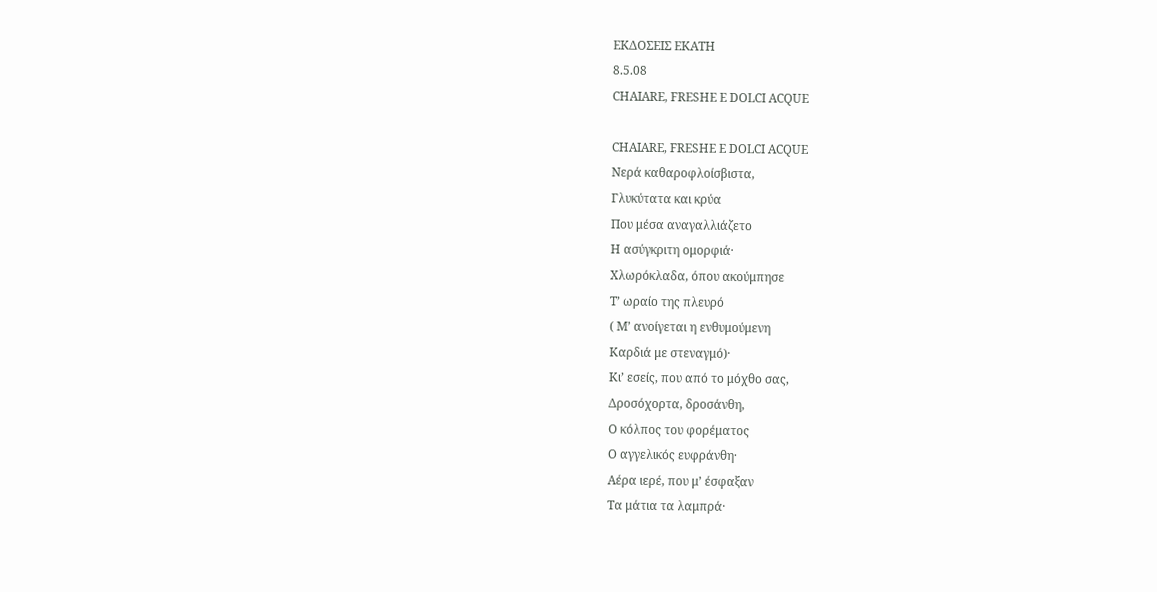ΕΚΔΟΣΕΙΣ ΕΚΑΤΗ
8.5.08
CHAIARE, FRESHE E DOLCI ACQUE

CHAIARE, FRESHE E DOLCI ACQUE
Νερά καθαροφλοίσβιστα,
Γλυκύτατα και κρύα
Που μέσα αναγαλλιάζετο
Η ασύγκριτη ομορφιά·
Χλωρόκλαδα, όπου ακούμπησε
Τ’ ωραίο της πλευρό
( Μ’ ανοίγεται η ενθυμούμενη
Καρδιά με στεναγμό)·
Κι’ εσείς, που από το μόχθο σας,
Δροσόχορτα, δροσάνθη,
Ο κόλπος του φορέματος
Ο αγγελικός ευφράνθη·
Αέρα ιερέ, που μ’ έσφαξαν
Τα μάτια τα λαμπρά·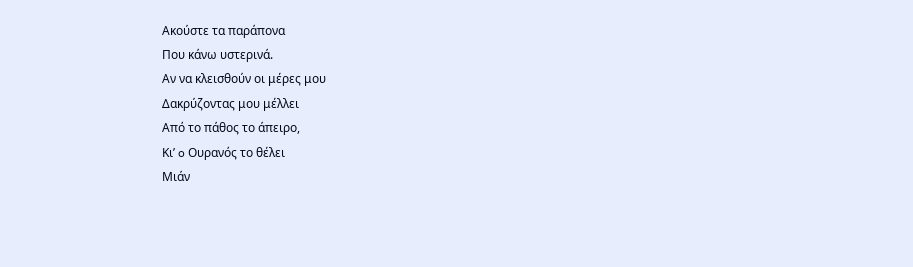Ακούστε τα παράπονα
Που κάνω υστερινά.
Αν να κλεισθούν οι μέρες μου
Δακρύζοντας μου μέλλει
Από το πάθος το άπειρο,
Κι’ o Ουρανός το θέλει
Μιάν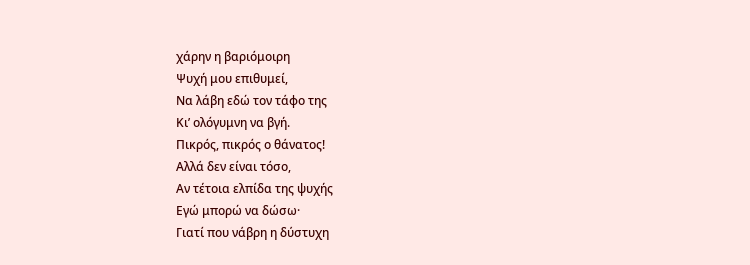χάρην η βαριόμοιρη
Ψυχή μου επιθυμεί,
Να λάβη εδώ τον τάφο της
Κι’ ολόγυμνη να βγή.
Πικρός, πικρός ο θάνατος!
Αλλά δεν είναι τόσο,
Αν τέτοια ελπίδα της ψυχής
Εγώ μπορώ να δώσω·
Γιατί που νάβρη η δύστυχη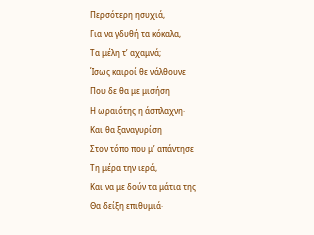Περσότερη ησυχιά,
Για να γδυθή τα κόκαλα,
Τα μέλη τ’ αχαμνά;
Ίσως καιροί θε νάλθουνε
Που δε θα με μισήση
Η ωραιότης η άσπλαχνη·
Και θα ξαναγυρίση
Στον τόπο που μ’ απάντησε
Τη μέρα την ιερά,
Και να με δούν τα μάτια της
Θα δείξη επιθυμιά·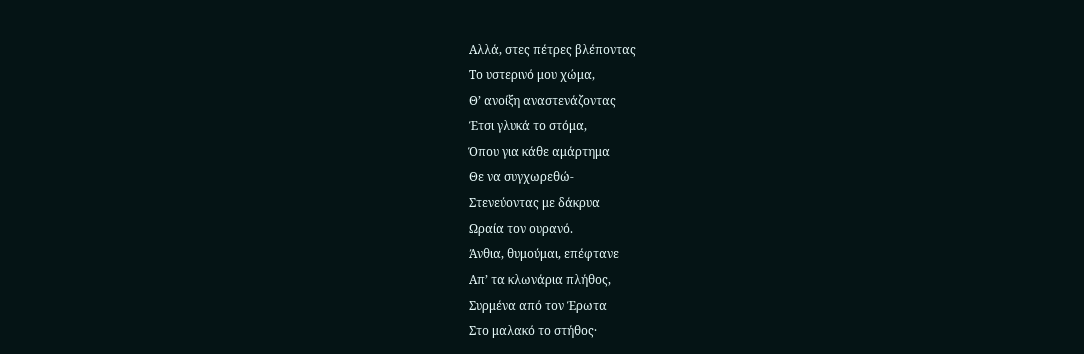Αλλά, στες πέτρες βλέποντας
Το υστερινό μου χώμα,
Θ’ ανοίξη αναστενάζοντας
Έτσι γλυκά το στόμα,
Όπου για κάθε αμάρτημα
Θε να συγχωρεθώ-
Στενεύοντας με δάκρυα
Ωραία τον ουρανό.
Άνθια, θυμούμαι, επέφτανε
Απ’ τα κλωνάρια πλήθος,
Συρμένα από τον Έρωτα
Στο μαλακό το στήθος·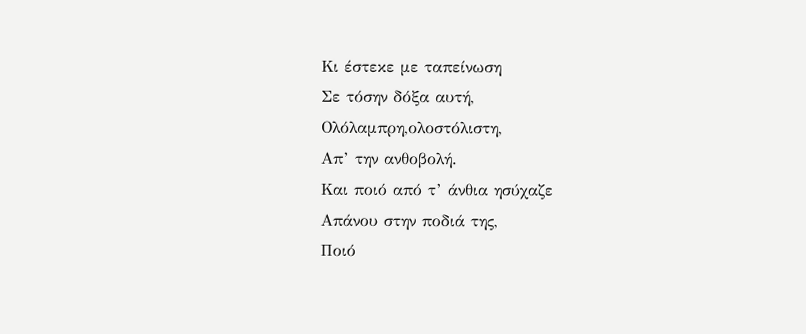Κι έστεκε με ταπείνωση
Σε τόσην δόξα αυτή,
Ολόλαμπρη,ολοστόλιστη,
Απ’ την ανθοβολή.
Και ποιό από τ’ άνθια ησύχαζε
Απάνου στην ποδιά της,
Ποιό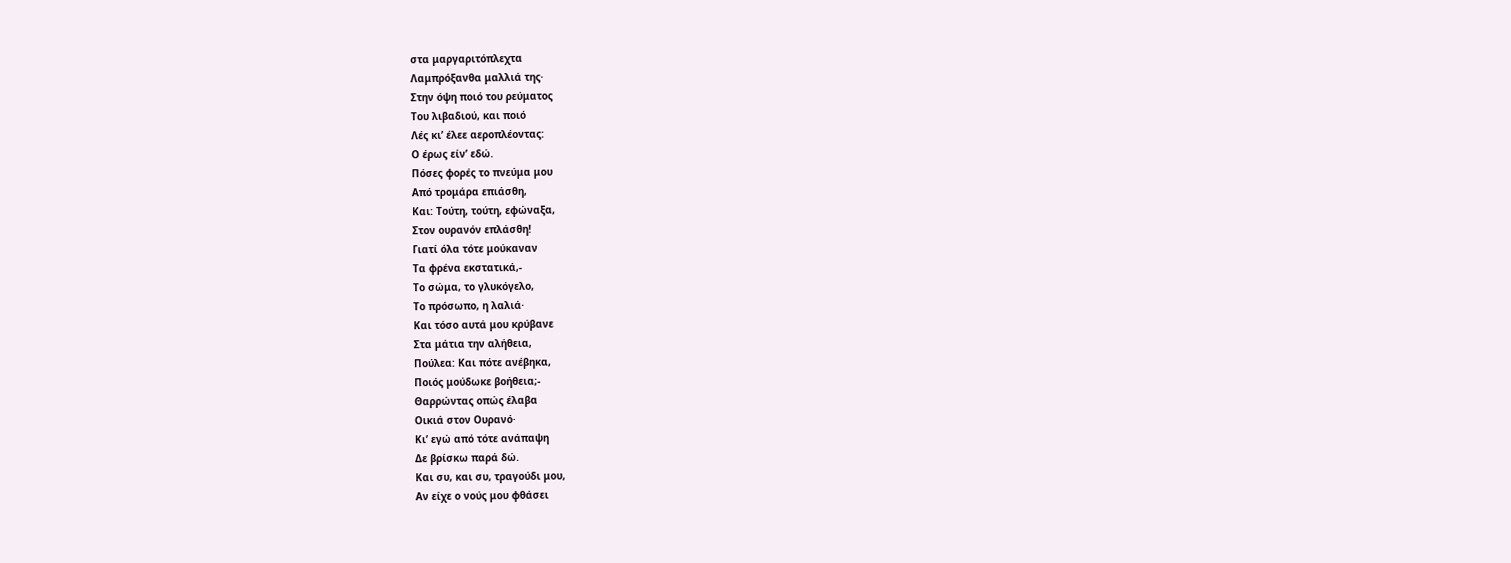στα μαργαριτόπλεχτα
Λαμπρόξανθα μαλλιά της·
Στην όψη ποιό του ρεύματος
Του λιβαδιού, και ποιό
Λές κι’ έλεε αεροπλέοντας:
Ο έρως είν’ εδώ.
Πόσες φορές το πνεύμα μου
Από τρομάρα επιάσθη,
Και: Τούτη, τούτη, εφώναξα,
Στον ουρανόν επλάσθη!
Γιατί όλα τότε μούκαναν
Τα φρένα εκστατικά,-
Το σώμα, το γλυκόγελο,
Το πρόσωπο, η λαλιά·
Και τόσο αυτά μου κρύβανε
Στα μάτια την αλήθεια,
Πούλεα: Και πότε ανέβηκα,
Ποιός μούδωκε βοήθεια;-
Θαρρώντας οπώς έλαβα
Οικιά στον Ουρανό·
Κι’ εγώ από τότε ανάπαψη
Δε βρίσκω παρά δώ.
Και συ, και συ, τραγούδι μου,
Αν είχε ο νούς μου φθάσει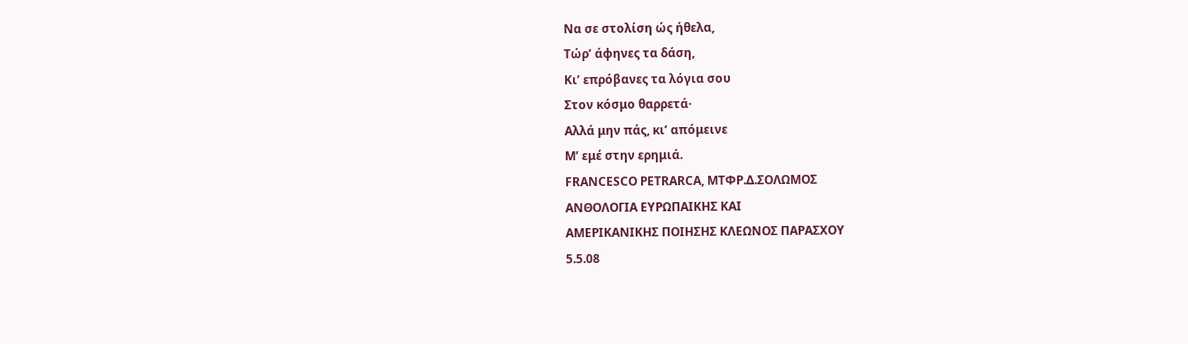Να σε στολίση ώς ήθελα,
Τώρ’ άφηνες τα δάση,
Κι’ επρόβανες τα λόγια σου
Στον κόσμο θαρρετά·
Αλλά μην πάς, κι’ απόμεινε
Μ’ εμέ στην ερημιά.
FRANCESCO PETRARCA, ΜΤΦΡ.Δ.ΣΟΛΩΜΟΣ
ΑΝΘΟΛΟΓΙΑ ΕΥΡΩΠΑΙΚΗΣ ΚΑΙ
ΑΜΕΡΙΚΑΝΙΚΗΣ ΠΟΙΗΣΗΣ ΚΛΕΩΝΟΣ ΠΑΡΑΣΧΟΥ
5.5.08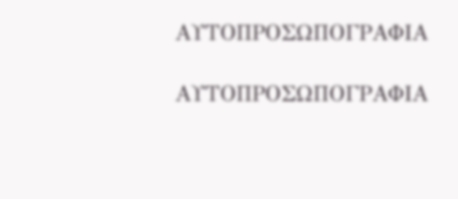ΑΥΤΟΠΡΟΣΩΠΟΓΡΑΦΙΑ

ΑΥΤΟΠΡΟΣΩΠΟΓΡΑΦΙΑ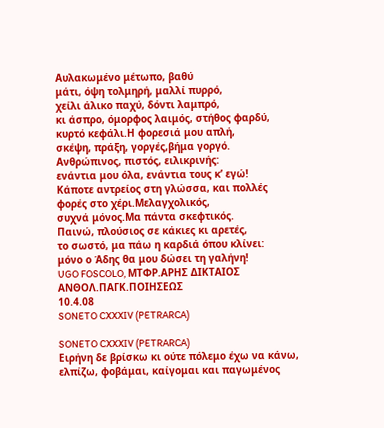Αυλακωμένο μέτωπο, βαθύ
μάτι, όψη τολμηρή, μαλλί πυρρό,
χείλι άλικο παχύ, δόντι λαμπρό,
κι άσπρο, όμορφος λαιμός, στήθος φαρδύ,
κυρτό κεφάλι.Η φορεσιά μου απλή,
σκέψη, πράξη, γοργές,βήμα γοργό.
Ανθρώπινος, πιστός, ειλικρινής:
ενάντια μου όλα, ενάντια τους κ’ εγώ!
Κάποτε αντρείος στη γλώσσα, και πολλές
φορές στο χέρι.Μελαγχολικός,
συχνά μόνος.Μα πάντα σκεφτικός.
Παινώ, πλούσιος σε κάκιες κι αρετές,
το σωστό, μα πάω η καρδιά όπου κλίνει:
μόνο ο Άδης θα μου δώσει τη γαλήνη!
UGO FOSCOLO, ΜΤΦΡ.ΑΡΗΣ ΔΙΚΤΑΙΟΣ
ΑΝΘΟΛ.ΠΑΓΚ.ΠΟΙΗΣΕΩΣ
10.4.08
SONETO CXXXIV (PETRARCA)

SONETO CXXXIV (PETRARCA)
Ειρήνη δε βρίσκω κι ούτε πόλεμο έχω να κάνω,
ελπίζω, φοβάμαι, καίγομαι και παγωμένος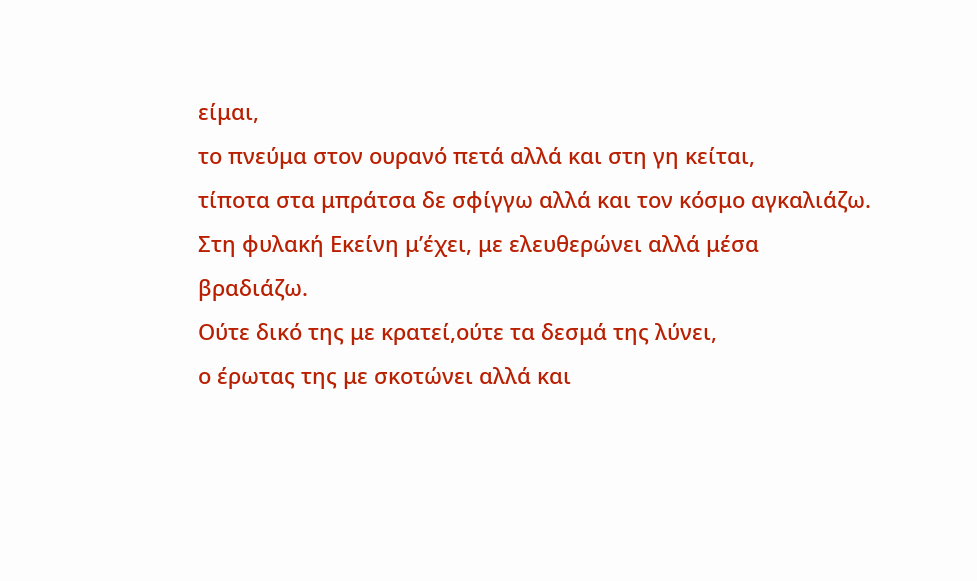είμαι,
το πνεύμα στον ουρανό πετά αλλά και στη γη κείται,
τίποτα στα μπράτσα δε σφίγγω αλλά και τον κόσμο αγκαλιάζω.
Στη φυλακή Εκείνη μ’έχει, με ελευθερώνει αλλά μέσα
βραδιάζω.
Ούτε δικό της με κρατεί,ούτε τα δεσμά της λύνει,
ο έρωτας της με σκοτώνει αλλά και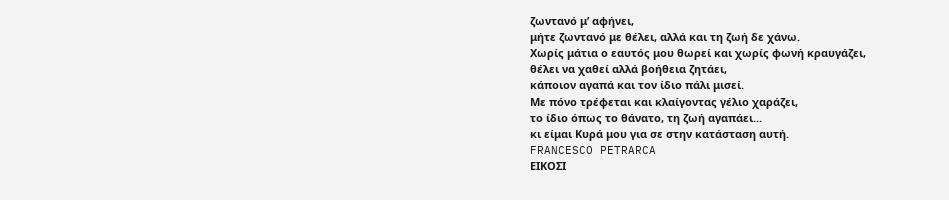ζωντανό μ’ αφήνει,
μήτε ζωντανό με θέλει, αλλά και τη ζωή δε χάνω.
Χωρίς μάτια ο εαυτός μου θωρεί και χωρίς φωνή κραυγάζει,
θέλει να χαθεί αλλά βοήθεια ζητάει,
κάποιον αγαπά και τον ίδιο πάλι μισεί.
Με πόνο τρέφεται και κλαίγοντας γέλιο χαράζει,
το ίδιο όπως το θάνατο, τη ζωή αγαπάει...
κι είμαι Κυρά μου για σε στην κατάσταση αυτή.
FRANCESCO PETRARCA
ΕΙΚΟΣΙ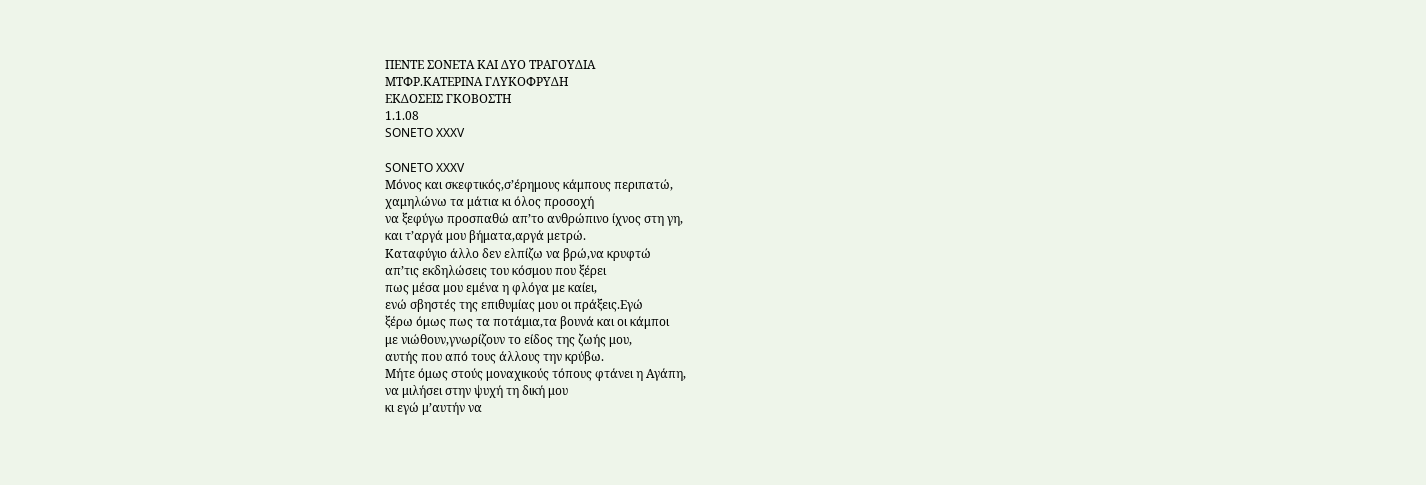ΠΕΝΤΕ ΣΟΝΕΤΑ ΚΑΙ ΔΥΟ ΤΡΑΓΟΥΔΙΑ
ΜΤΦΡ.ΚΑΤΕΡΙΝΑ ΓΛΥΚΟΦΡΥΔΗ
ΕΚΔΟΣΕΙΣ ΓΚΟΒΟΣΤΗ
1.1.08
SONETO XXXV

SONETO XXXV
Μόνος και σκεφτικός,σ’έρημους κάμπους περιπατώ,
χαμηλώνω τα μάτια κι όλος προσοχή
να ξεφύγω προσπαθώ απ’το ανθρώπινο ίχνος στη γη,
και τ’αργά μου βήματα,αργά μετρώ.
Καταφύγιο άλλο δεν ελπίζω να βρώ,να κρυφτώ
απ’τις εκδηλώσεις του κόσμου που ξέρει
πως μέσα μου εμένα η φλόγα με καίει,
ενώ σβηστές της επιθυμίας μου οι πράξεις.Εγώ
ξέρω όμως πως τα ποτάμια,τα βουνά και οι κάμποι
με νιώθουν,γνωρίζουν το είδος της ζωής μου,
αυτής που από τους άλλους την κρύβω.
Μήτε όμως στούς μοναχικούς τόπους φτάνει η Αγάπη,
να μιλήσει στην ψυχή τη δική μου
κι εγώ μ’αυτήν να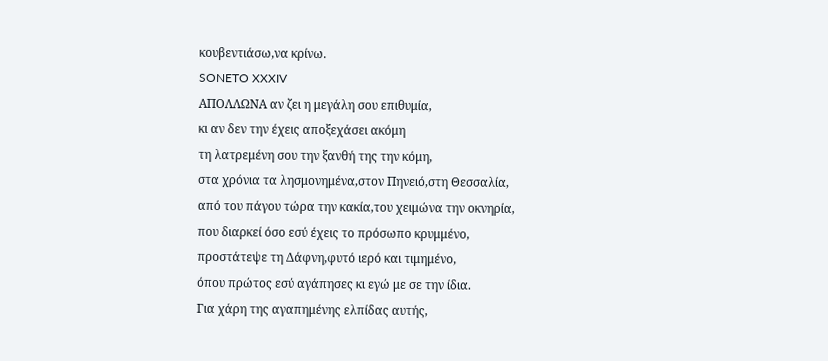κουβεντιάσω,να κρίνω.
SONETO XXXIV
ΑΠΟΛΛΩΝΑ αν ζει η μεγάλη σου επιθυμία,
κι αν δεν την έχεις αποξεχάσει ακόμη
τη λατρεμένη σου την ξανθή της την κόμη,
στα χρόνια τα λησμονημένα,στον Πηνειό,στη Θεσσαλία,
από του πάγου τώρα την κακία,του χειμώνα την οκνηρία,
που διαρκεί όσο εσύ έχεις το πρόσωπο κρυμμένο,
προστάτεψε τη Δάφνη,φυτό ιερό και τιμημένο,
όπου πρώτος εσύ αγάπησες κι εγώ με σε την ίδια.
Για χάρη της αγαπημένης ελπίδας αυτής,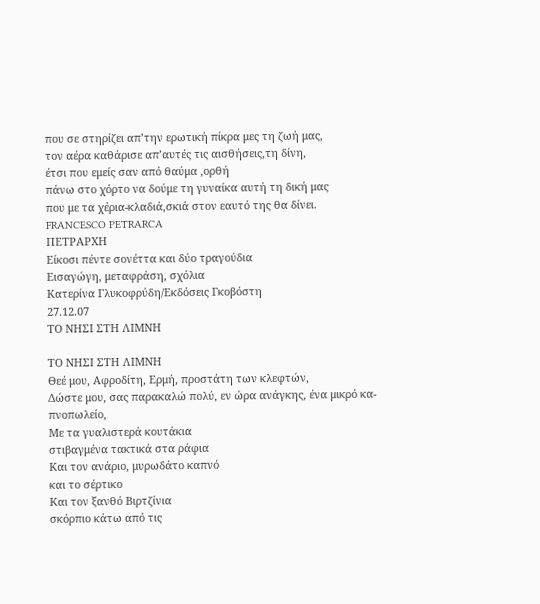που σε στηρίζει απ’την ερωτική πίκρα μες τη ζωή μας,
τον αέρα καθάρισε απ’αυτές τις αισθήσεις,τη δίνη,
έτσι που εμείς σαν από θαύμα ,ορθή
πάνω στο χόρτο να δούμε τη γυναίκα αυτή τη δική μας
που με τα χέρια-κλαδιά,σκιά στον εαυτό της θα δίνει.
FRANCESCO PETRARCA
ΠΕΤΡΑΡΧΗ
Είκοσι πέντε σονέττα και δύο τραγούδια
Εισαγώγη, μεταφράση, σχόλια
Κατερίνα Γλυκοφρύδη/Εκδόσεις Γκοβόστη
27.12.07
ΤΟ ΝΗΣΙ ΣΤΗ ΛΙΜΝΗ

ΤΟ ΝΗΣΙ ΣΤΗ ΛΙΜΝΗ
Θεέ μου, Αφροδίτη, Ερμή, προστάτη των κλεφτών,
Δώστε μου, σας παρακαλώ πολύ, εν ώρα ανάγκης, ένα μικρό κα-
πνοπωλείο,
Με τα γυαλιστερά κουτάκια
στιβαγμένα τακτικά στα ράφια
Και τον ανάριο, μυρωδάτο καπνό
και το σέρτικο
Και τον ξανθό Βιρτζίνια
σκόρπιο κάτω από τις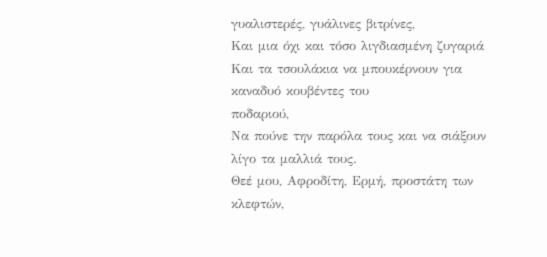γυαλιστερές, γυάλινες βιτρίνες,
Και μια όχι και τόσο λιγδιασμένη ζυγαριά
Και τα τσουλάκια να μπουκέρνουν για καναδυό κουβέντες του
ποδαριού,
Να πούνε την παρόλα τους και να σιάξουν λίγο τα μαλλιά τους.
Θεέ μου, Αφροδίτη, Ερμή, προστάτη των κλεφτών,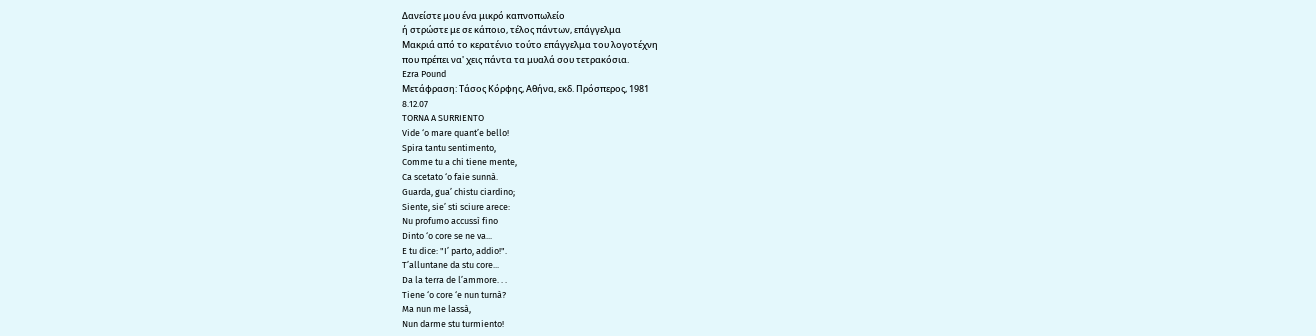Δανείστε μου ένα μικρό καπνοπωλείο
ή στρώστε με σε κάποιο, τέλος πάντων, επάγγελμα
Μακριά από το κερατένιο τούτο επάγγελμα του λογοτέχνη
που πρέπει να' χεις πάντα τα μυαλά σου τετρακόσια.
Ezra Pound
Μετάφραση: Τάσος Κόρφης, Αθήνα, εκδ. Πρόσπερος, 1981
8.12.07
TORNA A SURRIENTO
Vide ‘o mare quant’e bello!
Spira tantu sentimento,
Comme tu a chi tiene mente,
Ca scetato ‘o faie sunnà.
Guarda, gua’ chistu ciardino;
Siente, sie’ sti sciure arece:
Nu profumo accussì fino
Dinto ‘o core se ne va...
E tu dice: "I’ parto, addio!".
T’alluntane da stu core...
Da la terra de l’ammore. . .
Tiene ‘o core ‘e nun turnà?
Ma nun me lassà,
Nun darme stu turmiento!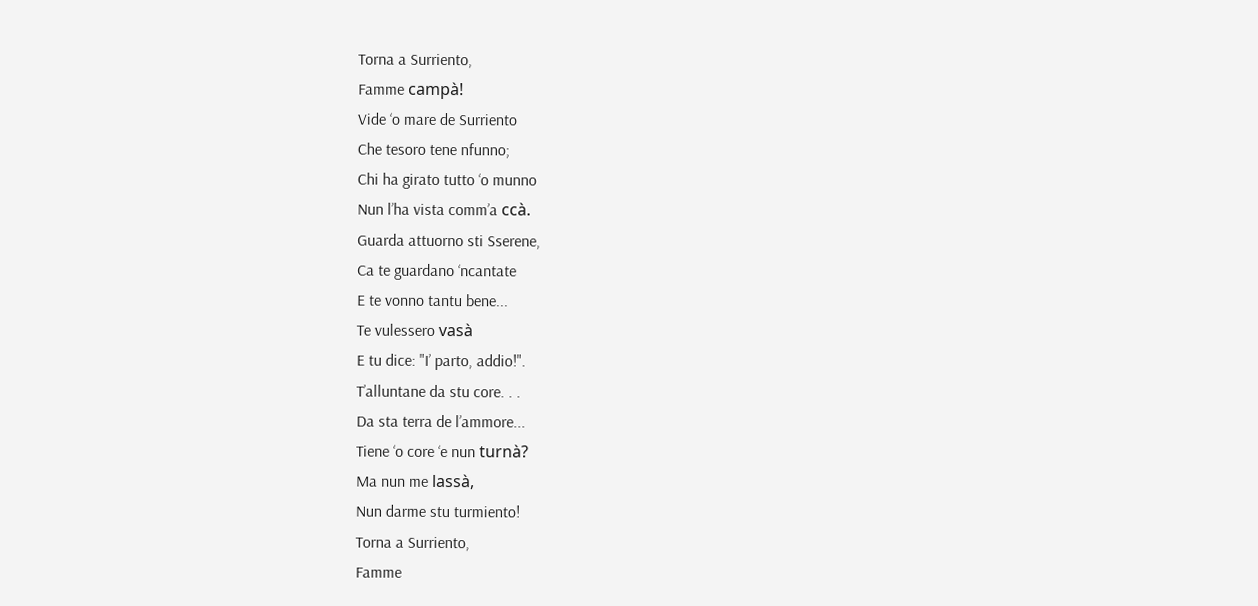Torna a Surriento,
Famme campà!
Vide ‘o mare de Surriento
Che tesoro tene nfunno;
Chi ha girato tutto ‘o munno
Nun l’ha vista comm’a ccà.
Guarda attuorno sti Sserene,
Ca te guardano ‘ncantate
E te vonno tantu bene...
Te vulessero vasà
E tu dice: "I’ parto, addio!".
T’alluntane da stu core. . .
Da sta terra de l’ammore...
Tiene ‘o core ‘e nun turnà?
Ma nun me lassà,
Nun darme stu turmiento!
Torna a Surriento,
Famme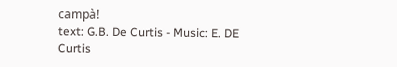campà!
text: G.B. De Curtis - Music: E. DE Curtis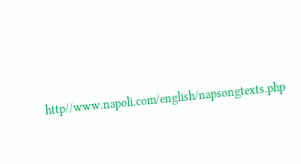http//www.napoli.com/english/napsongtexts.php